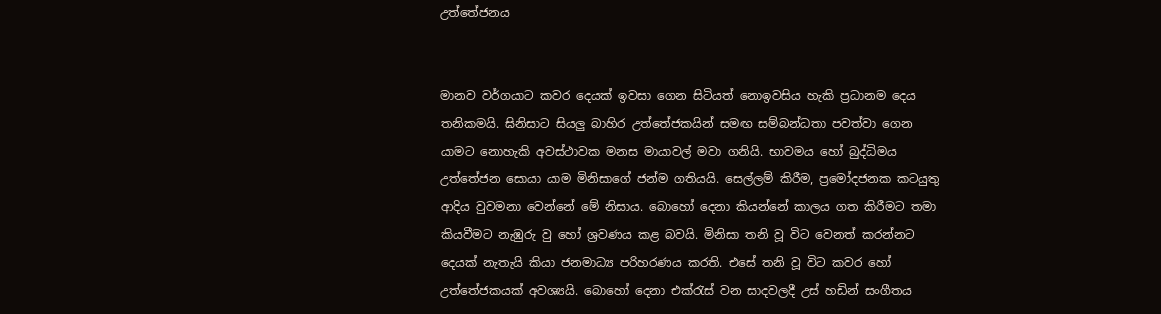උත්තේජනය


මානව වර්ගයාට කවර දෙයක්‌ ඉවසා ගෙන සිටියත් නොඉවසිය හැකි ප්‍රධානම දෙය තනිකමයි. ඝිනිසාට සියලු බාහිර උත්තේජකයින් සමඟ සම්බන්ධතා පවත්වා ගෙන යාමට නොහැකි අවස්‌ථාවක මනස මායාවල් මවා ගනියි. භාවමය හෝ බුද්ධිමය උත්තේජන සොයා යාම මිනිසාගේ ජන්ම ගතියයි. සෙල්ලම් කිරීම, ප්‍රමෝදජනක කටයුතු ආදිය වුවමනා වෙන්නේ මේ නිසාය. බොහෝ දෙනා කියන්නේ කාලය ගත කිරීමට තමා කියවීමට නැඹුරු වු හෝ ශ්‍රවණය කළ බවයි. මිනිසා තනි වූ විට වෙනත් කරන්නට දෙයක්‌ නැතැයි කියා ජනමාධ්‍ය පරිහරණය කරති. එසේ තනි වූ විට කවර හෝ උත්තේජකයක්‌ අවශ්‍යයි. බොහෝ දෙනා එක්‌රැස්‌ වන සාදවලදී උස්‌ හඩින් සංගීතය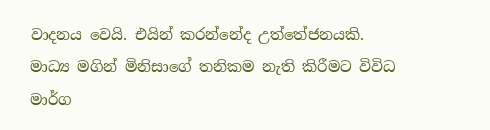වාදනය වෙයි. එයින් කරන්නේද උත්තේජනයකි. මාධ්‍ය මගින් මිනිසාගේ තනිකම නැති කිරීමට විවිධ මාර්ග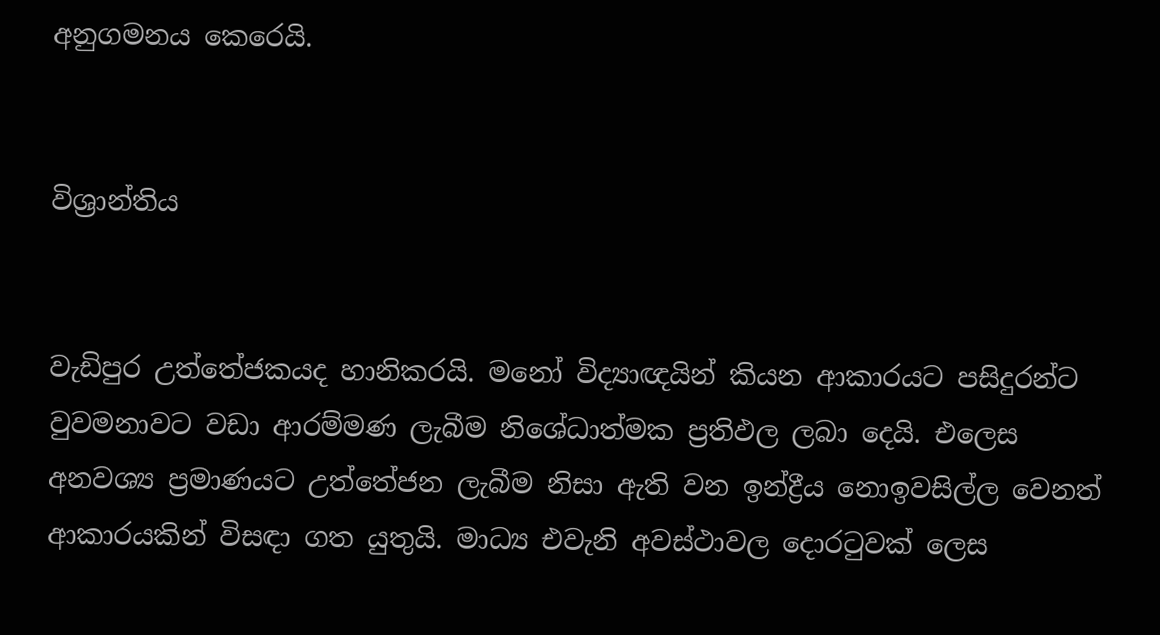අනුගමනය කෙරෙයි.


විශ්‍රාන්තිය


වැඩිපුර උත්තේජකයද හානිකරයි. මනෝ විද්‍යාඥයින් කියන ආකාරයට පසිදුරන්ට වුවමනාවට වඩා ආරම්මණ ලැබීම නිශේධාත්මක ප්‍රතිඵල ලබා දෙයි. එලෙස අනවශ්‍ය ප්‍රමාණයට උත්තේජන ලැබීම නිසා ඇති වන ඉන්ද්‍රීය නොඉවසිල්ල වෙනත් ආකාරයකින් විසඳා ගත යුතුයි. මාධ්‍ය එවැනි අවස්‌ථාවල දොරටුවක්‌ ලෙස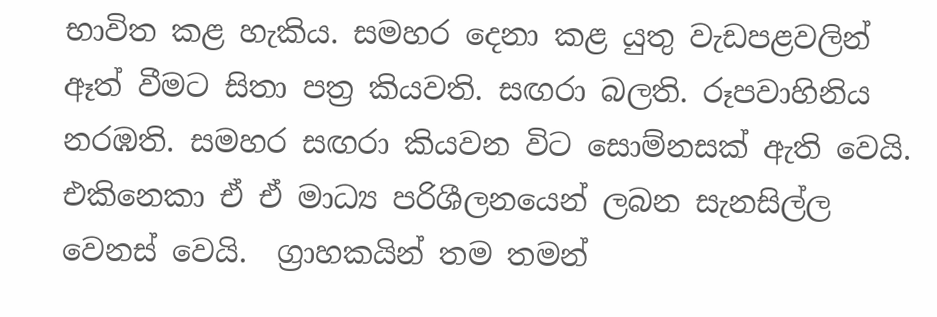භාවිත කළ හැකිය. සමහර දෙනා කළ යුතු වැඩපළවලින් ඈත් වීමට සිතා පත්‍ර කියවති. සඟරා බලති. රූපවාහිනිය නරඹති. සමහර සඟරා කියවන විට සොම්නසක්‌ ඇති වෙයි. එකිනෙකා ඒ ඒ මාධ්‍ය පරිශීලනයෙන් ලබන සැනසිල්ල වෙනස්‌ වෙයි.  ග්‍රාහකයින් තම තමන්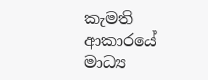කැමති ආකාරයේ මාධ්‍ය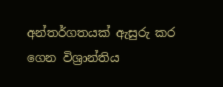අන්තර්ගතයක්‌ ඇසුරු කර ගෙන විශ්‍රාන්තිය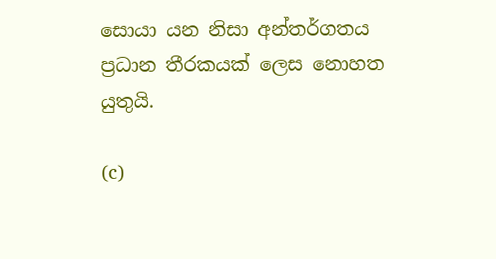සොයා යන නිසා අන්තර්ගතය ප්‍රධාන තීරකයක්‌ ලෙස නොහත යුතුයි.

(c)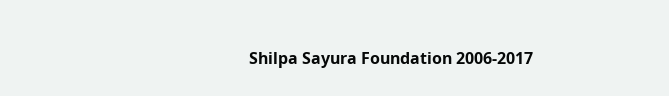Shilpa Sayura Foundation 2006-2017